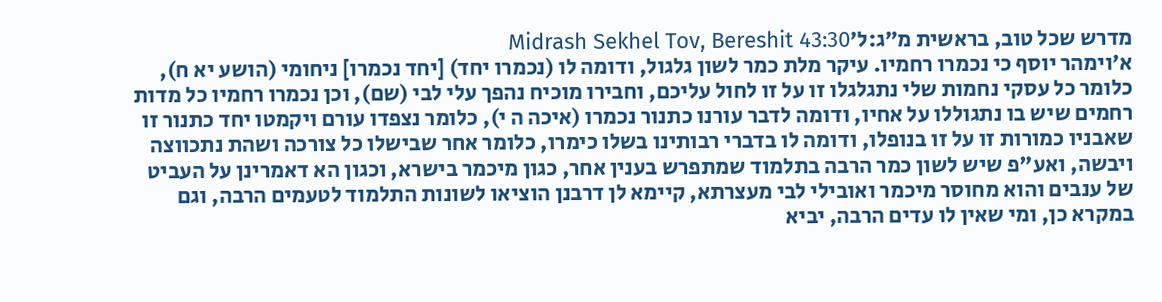מדרש שכל טוב, בראשית מ״ג:ל׳Midrash Sekhel Tov, Bereshit 43:30
א׳וימהר יוסף כי נכמרו רחמיו. עיקר מלת כמר לשון גלגול, ודומה לו (נכמרו יחד) [יחד נכמרו] ניחומי (הושע יא ח), כלומר כל עסקי נחמות שלי נתגלגלו זו על זו לחול עליכם, וחבירו מוכיח נהפך עלי לבי (שם), וכן נכמרו רחמיו כל מדות רחמים שיש בו נתגוללו על אחיו, ודומה לדבר עורנו כתנור נכמרו (איכה ה י), כלומר נצפדו עורם ויקמטו יחד כתנור זו שאבניו כמורות זו על זו בנופלו, ודומה לו בדברי רבותינו בשלו כימרו, כלומר אחר שבישלו כל צורכה ושהת נתכווצה ויבשה, ואע"פ שיש לשון כמר הרבה בתלמוד שמתפרש בענין אחר, כגון מיכמר בישרא, וכגון הא דאמרינן על העביט של ענבים והוא מחוסר מיכמר ואובילי לבי מעצרתא, קיימא לן דרבנן הוציאו לשונות התלמוד לטעמים הרבה, וגם במקרא כן, ומי שאין לו עדים הרבה, יביא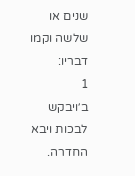שנים או שלשה וקמו דבריו:
1
ב׳ויבקש לבכות ויבא החדרה.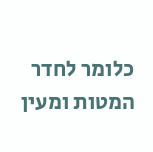כלומר לחדר המטות ומעין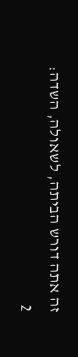זה אתה דורש הביתה, לשאולה, השדה:
2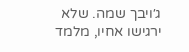ג׳ויבך שמה. שלא ירגישו אחיו, מלמד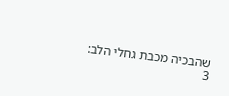שהבכיה מכבת גחלי הלב:
3